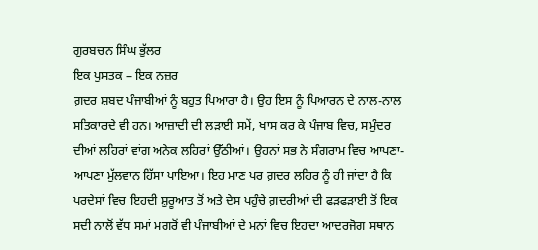ਗੁਰਬਚਨ ਸਿੰਘ ਭੁੱਲਰ
ਇਕ ਪੁਸਤਕ – ਇਕ ਨਜ਼ਰ
ਗ਼ਦਰ ਸ਼ਬਦ ਪੰਜਾਬੀਆਂ ਨੂੰ ਬਹੁਤ ਪਿਆਰਾ ਹੈ। ਉਹ ਇਸ ਨੂੰ ਪਿਆਰਨ ਦੇ ਨਾਲ-ਨਾਲ ਸਤਿਕਾਰਦੇ ਵੀ ਹਨ। ਆਜ਼ਾਦੀ ਦੀ ਲੜਾਈ ਸਮੇਂ, ਖਾਸ ਕਰ ਕੇ ਪੰਜਾਬ ਵਿਚ, ਸਮੁੰਦਰ ਦੀਆਂ ਲਹਿਰਾਂ ਵਾਂਗ ਅਨੇਕ ਲਹਿਰਾਂ ਉੱਠੀਆਂ। ਉਹਨਾਂ ਸਭ ਨੇ ਸੰਗਰਾਮ ਵਿਚ ਆਪਣਾ-ਆਪਣਾ ਮੁੱਲਵਾਨ ਹਿੱਸਾ ਪਾਇਆ। ਇਹ ਮਾਣ ਪਰ ਗ਼ਦਰ ਲਹਿਰ ਨੂੰ ਹੀ ਜਾਂਦਾ ਹੈ ਕਿ ਪਰਦੇਸਾਂ ਵਿਚ ਇਹਦੀ ਸ਼ੁਰੂਆਤ ਤੋਂ ਅਤੇ ਦੇਸ ਪਹੁੰਚੇ ਗ਼ਦਰੀਆਂ ਦੀ ਫੜਫੜਾਈ ਤੋਂ ਇਕ ਸਦੀ ਨਾਲੋਂ ਵੱਧ ਸਮਾਂ ਮਗਰੋਂ ਵੀ ਪੰਜਾਬੀਆਂ ਦੇ ਮਨਾਂ ਵਿਚ ਇਹਦਾ ਆਦਰਜੋਗ ਸਥਾਨ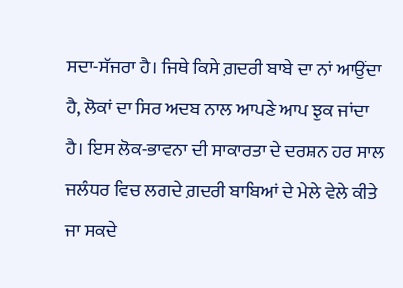ਸਦਾ-ਸੱਜਰਾ ਹੈ। ਜਿਥੇ ਕਿਸੇ ਗ਼ਦਰੀ ਬਾਬੇ ਦਾ ਨਾਂ ਆਉਂਦਾ ਹੈ, ਲੋਕਾਂ ਦਾ ਸਿਰ ਅਦਬ ਨਾਲ ਆਪਣੇ ਆਪ ਝੁਕ ਜਾਂਦਾ ਹੈ। ਇਸ ਲੋਕ-ਭਾਵਨਾ ਦੀ ਸਾਕਾਰਤਾ ਦੇ ਦਰਸ਼ਨ ਹਰ ਸਾਲ ਜਲੰਧਰ ਵਿਚ ਲਗਦੇ ਗ਼ਦਰੀ ਬਾਬਿਆਂ ਦੇ ਮੇਲੇ ਵੇਲੇ ਕੀਤੇ ਜਾ ਸਕਦੇ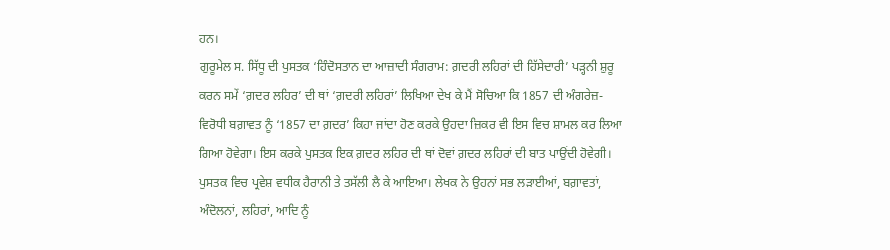ਹਨ।
ਗੁਰੂਮੇਲ ਸ. ਸਿੱਧੂ ਦੀ ਪੁਸਤਕ ‘ਹਿੰਦੋਸਤਾਨ ਦਾ ਆਜ਼ਾਦੀ ਸੰਗਰਾਮ: ਗ਼ਦਰੀ ਲਹਿਰਾਂ ਦੀ ਹਿੱਸੇਦਾਰੀ’ ਪੜ੍ਹਨੀ ਸ਼ੁਰੂ ਕਰਨ ਸਮੇਂ ‘ਗ਼ਦਰ ਲਹਿਰ’ ਦੀ ਥਾਂ ‘ਗ਼ਦਰੀ ਲਹਿਰਾਂ’ ਲਿਖਿਆ ਦੇਖ ਕੇ ਮੈਂ ਸੋਚਿਆ ਕਿ 1857 ਦੀ ਅੰਗਰੇਜ਼-ਵਿਰੋਧੀ ਬਗ਼ਾਵਤ ਨੂੰ ‘1857 ਦਾ ਗ਼ਦਰ’ ਕਿਹਾ ਜਾਂਦਾ ਹੋਣ ਕਰਕੇ ਉਹਦਾ ਜ਼ਿਕਰ ਵੀ ਇਸ ਵਿਚ ਸ਼ਾਮਲ ਕਰ ਲਿਆ ਗਿਆ ਹੋਵੇਗਾ। ਇਸ ਕਰਕੇ ਪੁਸਤਕ ਇਕ ਗ਼ਦਰ ਲਹਿਰ ਦੀ ਥਾਂ ਦੋਵਾਂ ਗ਼ਦਰ ਲਹਿਰਾਂ ਦੀ ਬਾਤ ਪਾਉਂਦੀ ਹੋਵੇਗੀ। ਪੁਸਤਕ ਵਿਚ ਪ੍ਰਵੇਸ਼ ਵਧੀਕ ਹੈਰਾਨੀ ਤੇ ਤਸੱਲੀ ਲੈ ਕੇ ਆਇਆ। ਲੇਖਕ ਨੇ ਉਹਨਾਂ ਸਭ ਲੜਾਈਆਂ, ਬਗ਼ਾਵਤਾਂ, ਅੰਦੋਲਨਾਂ, ਲਹਿਰਾਂ, ਆਦਿ ਨੂੰ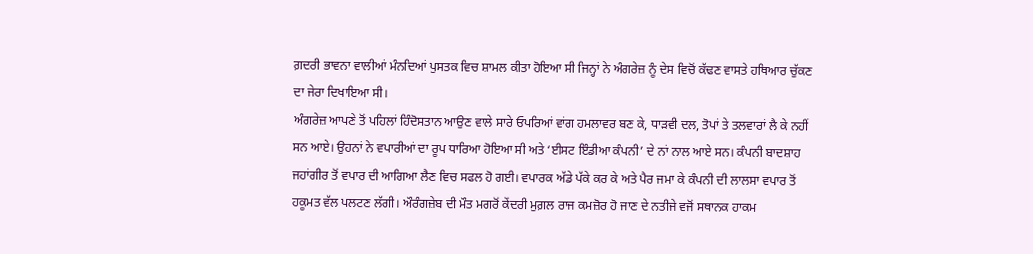ਗ਼ਦਰੀ ਭਾਵਨਾ ਵਾਲੀਆਂ ਮੰਨਦਿਆਂ ਪੁਸਤਕ ਵਿਚ ਸ਼ਾਮਲ ਕੀਤਾ ਹੋਇਆ ਸੀ ਜਿਨ੍ਹਾਂ ਨੇ ਅੰਗਰੇਜ਼ ਨੂੰ ਦੇਸ ਵਿਚੋਂ ਕੱਢਣ ਵਾਸਤੇ ਹਥਿਆਰ ਚੁੱਕਣ ਦਾ ਜੇਰਾ ਦਿਖਾਇਆ ਸੀ।
ਅੰਗਰੇਜ਼ ਆਪਣੇ ਤੋਂ ਪਹਿਲਾਂ ਹਿੰਦੋਸਤਾਨ ਆਉਣ ਵਾਲੇ ਸਾਰੇ ਓਪਰਿਆਂ ਵਾਂਗ ਹਮਲਾਵਰ ਬਣ ਕੇ, ਧਾੜਵੀ ਦਲ, ਤੋਪਾਂ ਤੇ ਤਲਵਾਰਾਂ ਲੈ ਕੇ ਨਹੀਂ ਸਨ ਆਏ। ਉਹਨਾਂ ਨੇ ਵਪਾਰੀਆਂ ਦਾ ਰੂਪ ਧਾਰਿਆ ਹੋਇਆ ਸੀ ਅਤੇ ‘ਈਸਟ ਇੰਡੀਆ ਕੰਪਨੀ’ ਦੇ ਨਾਂ ਨਾਲ ਆਏ ਸਨ। ਕੰਪਨੀ ਬਾਦਸ਼ਾਹ ਜਹਾਂਗੀਰ ਤੋਂ ਵਪਾਰ ਦੀ ਆਗਿਆ ਲੈਣ ਵਿਚ ਸਫਲ ਹੋ ਗਈ। ਵਪਾਰਕ ਅੱਡੇ ਪੱਕੇ ਕਰ ਕੇ ਅਤੇ ਪੈਰ ਜਮਾ ਕੇ ਕੰਪਨੀ ਦੀ ਲਾਲਸਾ ਵਪਾਰ ਤੋਂ ਹਕੂਮਤ ਵੱਲ ਪਲਟਣ ਲੱਗੀ। ਔਰੰਗਜ਼ੇਬ ਦੀ ਮੌਤ ਮਗਰੋਂ ਕੇਂਦਰੀ ਮੁਗ਼ਲ ਰਾਜ ਕਮਜ਼ੋਰ ਹੋ ਜਾਣ ਦੇ ਨਤੀਜੇ ਵਜੋਂ ਸਥਾਨਕ ਹਾਕਮ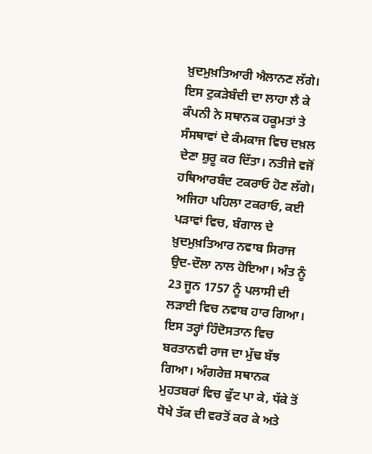ਖ਼ੁਦਮੁਖ਼ਤਿਆਰੀ ਐਲਾਨਣ ਲੱਗੇ। ਇਸ ਟੁਕੜੇਬੰਦੀ ਦਾ ਲਾਹਾ ਲੈ ਕੇ ਕੰਪਨੀ ਨੇ ਸਥਾਨਕ ਹਕੂਮਤਾਂ ਤੇ ਸੰਸਥਾਵਾਂ ਦੇ ਕੰਮਕਾਜ ਵਿਚ ਦਖ਼ਲ ਦੇਣਾ ਸ਼ੁਰੂ ਕਰ ਦਿੱਤਾ। ਨਤੀਜੇ ਵਜੋਂ ਹਥਿਆਰਬੰਦ ਟਕਰਾਓ ਹੋਣ ਲੱਗੇ। ਅਜਿਹਾ ਪਹਿਲਾ ਟਕਰਾਓ, ਕਈ ਪੜਾਵਾਂ ਵਿਚ, ਬੰਗਾਲ ਦੇ ਖ਼ੁਦਮੁਖ਼ਤਿਆਰ ਨਵਾਬ ਸਿਰਾਜ ਉਦ-ਦੌਲਾ ਨਾਲ ਹੋਇਆ। ਅੰਤ ਨੂੰ 23 ਜੂਨ 1757 ਨੂੰ ਪਲਾਸੀ ਦੀ ਲੜਾਈ ਵਿਚ ਨਵਾਬ ਹਾਰ ਗਿਆ। ਇਸ ਤਰ੍ਹਾਂ ਹਿੰਦੋਸਤਾਨ ਵਿਚ ਬਰਤਾਨਵੀ ਰਾਜ ਦਾ ਮੁੱਢ ਬੱਝ ਗਿਆ। ਅੰਗਰੇਜ਼ ਸਥਾਨਕ ਮੁਹਤਬਰਾਂ ਵਿਚ ਫੁੱਟ ਪਾ ਕੇ, ਧੱਕੇ ਤੋਂ ਧੋਖੇ ਤੱਕ ਦੀ ਵਰਤੋਂ ਕਰ ਕੇ ਅਤੇ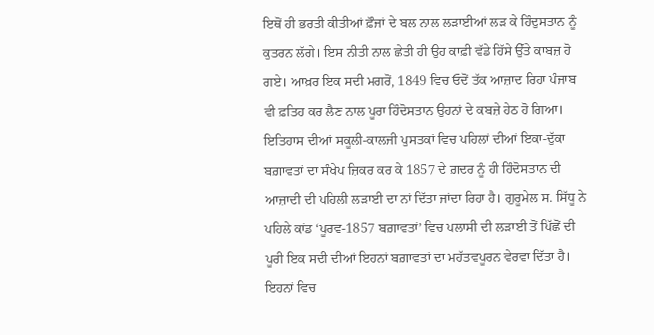ਇਥੋਂ ਹੀ ਭਰਤੀ ਕੀਤੀਆਂ ਫ਼ੌਜਾਂ ਦੇ ਬਲ ਨਾਲ ਲੜਾਈਆਂ ਲੜ ਕੇ ਹਿੰਦੁਸਤਾਨ ਨੂੰ ਕੁਤਰਨ ਲੱਗੇ। ਇਸ ਨੀਤੀ ਨਾਲ ਛੇਤੀ ਹੀ ਉਹ ਕਾਫ਼ੀ ਵੱਡੇ ਹਿੱਸੇ ਉੱਤੇ ਕਾਬਜ਼ ਹੋ ਗਏ। ਆਖ਼ਰ ਇਕ ਸਦੀ ਮਗਰੋਂ, 1849 ਵਿਚ ਓਦੋਂ ਤੱਕ ਆਜ਼ਾਦ ਰਿਹਾ ਪੰਜਾਬ ਵੀ ਫ਼ਤਿਹ ਕਰ ਲੈਣ ਨਾਲ ਪੂਰਾ ਹਿੰਦੋਸਤਾਨ ਉਹਨਾਂ ਦੇ ਕਬਜ਼ੇ ਹੇਠ ਹੋ ਗਿਆ।
ਇਤਿਹਾਸ ਦੀਆਂ ਸਕੂਲੀ-ਕਾਲਜੀ ਪੁਸਤਕਾਂ ਵਿਚ ਪਹਿਲਾਂ ਦੀਆਂ ਇਕਾ-ਦੁੱਕਾ ਬਗ਼ਾਵਤਾਂ ਦਾ ਸੰਖੇਪ ਜ਼ਿਕਰ ਕਰ ਕੇ 1857 ਦੇ ਗ਼ਦਰ ਨੂੰ ਹੀ ਹਿੰਦੋਸਤਾਨ ਦੀ ਆਜ਼ਾਦੀ ਦੀ ਪਹਿਲੀ ਲੜਾਈ ਦਾ ਨਾਂ ਦਿੱਤਾ ਜਾਂਦਾ ਰਿਹਾ ਹੈ। ਗੁਰੂਮੇਲ ਸ. ਸਿੱਧੂ ਨੇ ਪਹਿਲੇ ਕਾਂਡ ‘ਪੂਰਵ-1857 ਬਗ਼ਾਵਤਾਂ’ ਵਿਚ ਪਲਾਸੀ ਦੀ ਲੜਾਈ ਤੋਂ ਪਿੱਛੋਂ ਦੀ ਪੂਰੀ ਇਕ ਸਦੀ ਦੀਆਂ ਇਹਨਾਂ ਬਗ਼ਾਵਤਾਂ ਦਾ ਮਹੱਤਵਪੂਰਨ ਵੇਰਵਾ ਦਿੱਤਾ ਹੈ। ਇਹਨਾਂ ਵਿਚ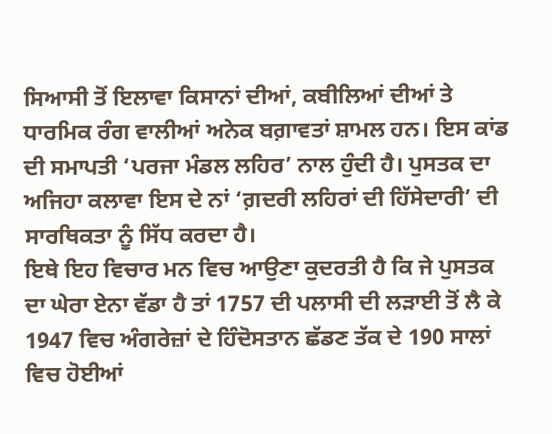ਸਿਆਸੀ ਤੋਂ ਇਲਾਵਾ ਕਿਸਾਨਾਂ ਦੀਆਂ, ਕਬੀਲਿਆਂ ਦੀਆਂ ਤੇ ਧਾਰਮਿਕ ਰੰਗ ਵਾਲੀਆਂ ਅਨੇਕ ਬਗ਼ਾਵਤਾਂ ਸ਼ਾਮਲ ਹਨ। ਇਸ ਕਾਂਡ ਦੀ ਸਮਾਪਤੀ ‘ਪਰਜਾ ਮੰਡਲ ਲਹਿਰ’ ਨਾਲ ਹੁੰਦੀ ਹੈ। ਪੁਸਤਕ ਦਾ ਅਜਿਹਾ ਕਲਾਵਾ ਇਸ ਦੇ ਨਾਂ ‘ਗ਼ਦਰੀ ਲਹਿਰਾਂ ਦੀ ਹਿੱਸੇਦਾਰੀ’ ਦੀ ਸਾਰਥਿਕਤਾ ਨੂੰ ਸਿੱਧ ਕਰਦਾ ਹੈ।
ਇਥੇ ਇਹ ਵਿਚਾਰ ਮਨ ਵਿਚ ਆਉਣਾ ਕੁਦਰਤੀ ਹੈ ਕਿ ਜੇ ਪੁਸਤਕ ਦਾ ਘੇਰਾ ਏਨਾ ਵੱਡਾ ਹੈ ਤਾਂ 1757 ਦੀ ਪਲਾਸੀ ਦੀ ਲੜਾਈ ਤੋਂ ਲੈ ਕੇ 1947 ਵਿਚ ਅੰਗਰੇਜ਼ਾਂ ਦੇ ਹਿੰਦੋਸਤਾਨ ਛੱਡਣ ਤੱਕ ਦੇ 190 ਸਾਲਾਂ ਵਿਚ ਹੋਈਆਂ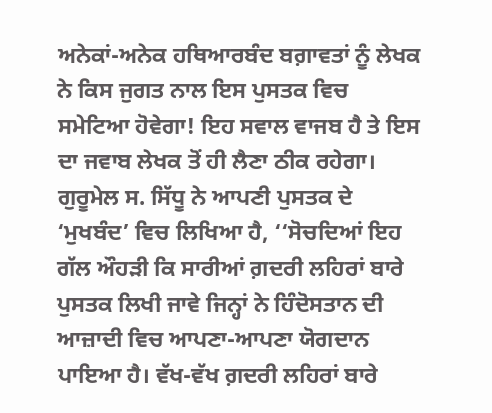ਅਨੇਕਾਂ-ਅਨੇਕ ਹਥਿਆਰਬੰਦ ਬਗ਼ਾਵਤਾਂ ਨੂੰ ਲੇਖਕ ਨੇ ਕਿਸ ਜੁਗਤ ਨਾਲ ਇਸ ਪੁਸਤਕ ਵਿਚ ਸਮੇਟਿਆ ਹੋਵੇਗਾ! ਇਹ ਸਵਾਲ ਵਾਜਬ ਹੈ ਤੇ ਇਸ ਦਾ ਜਵਾਬ ਲੇਖਕ ਤੋਂ ਹੀ ਲੈਣਾ ਠੀਕ ਰਹੇਗਾ। ਗੁਰੂਮੇਲ ਸ. ਸਿੱਧੂ ਨੇ ਆਪਣੀ ਪੁਸਤਕ ਦੇ ‘ਮੁਖਬੰਦ’ ਵਿਚ ਲਿਖਿਆ ਹੈ, ‘‘ਸੋਚਦਿਆਂ ਇਹ ਗੱਲ ਔਹੜੀ ਕਿ ਸਾਰੀਆਂ ਗ਼ਦਰੀ ਲਹਿਰਾਂ ਬਾਰੇ ਪੁਸਤਕ ਲਿਖੀ ਜਾਵੇ ਜਿਨ੍ਹਾਂ ਨੇ ਹਿੰਦੋਸਤਾਨ ਦੀ ਆਜ਼ਾਦੀ ਵਿਚ ਆਪਣਾ-ਆਪਣਾ ਯੋਗਦਾਨ ਪਾਇਆ ਹੈ। ਵੱਖ-ਵੱਖ ਗ਼ਦਰੀ ਲਹਿਰਾਂ ਬਾਰੇ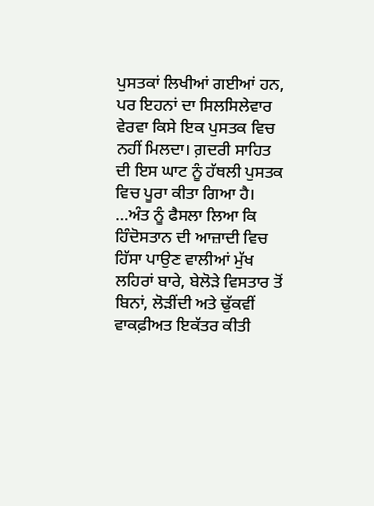ਪੁਸਤਕਾਂ ਲਿਖੀਆਂ ਗਈਆਂ ਹਨ, ਪਰ ਇਹਨਾਂ ਦਾ ਸਿਲਸਿਲੇਵਾਰ ਵੇਰਵਾ ਕਿਸੇ ਇਕ ਪੁਸਤਕ ਵਿਚ ਨਹੀਂ ਮਿਲਦਾ। ਗ਼ਦਰੀ ਸਾਹਿਤ ਦੀ ਇਸ ਘਾਟ ਨੂੰ ਹੱਥਲੀ ਪੁਸਤਕ ਵਿਚ ਪੂਰਾ ਕੀਤਾ ਗਿਆ ਹੈ। …ਅੰਤ ਨੂੰ ਫੈਸਲਾ ਲਿਆ ਕਿ ਹਿੰਦੋਸਤਾਨ ਦੀ ਆਜ਼ਾਦੀ ਵਿਚ ਹਿੱਸਾ ਪਾਉਣ ਵਾਲੀਆਂ ਮੁੱਖ ਲਹਿਰਾਂ ਬਾਰੇ, ਬੇਲੋੜੇ ਵਿਸਤਾਰ ਤੋਂ ਬਿਨਾਂ, ਲੋੜੀਂਦੀ ਅਤੇ ਢੁੱਕਵੀਂ ਵਾਕਫ਼ੀਅਤ ਇਕੱਤਰ ਕੀਤੀ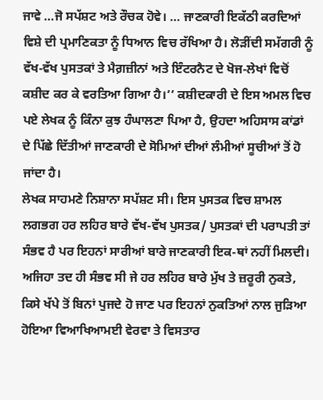ਜਾਵੇ …ਜੋ ਸਪੱਸ਼ਟ ਅਤੇ ਰੌਚਕ ਹੋਵੇ। … ਜਾਣਕਾਰੀ ਇਕੱਠੀ ਕਰਦਿਆਂ ਵਿਸ਼ੇ ਦੀ ਪ੍ਰਮਾਣਿਕਤਾ ਨੂੰ ਧਿਆਨ ਵਿਚ ਰੱਖਿਆ ਹੈ। ਲੋੜੀਂਦੀ ਸਮੱਗਰੀ ਨੂੰ ਵੱਖ-ਵੱਖ ਪੁਸਤਕਾਂ ਤੇ ਮੈਗ਼ਜ਼ੀਨਾਂ ਅਤੇ ਇੰਟਰਨੈਟ ਦੇ ਖੋਜ-ਲੇਖਾਂ ਵਿਚੋਂ ਕਸ਼ੀਦ ਕਰ ਕੇ ਵਰਤਿਆ ਗਿਆ ਹੈ।’’ ਕਸ਼ੀਦਕਾਰੀ ਦੇ ਇਸ ਅਮਲ ਵਿਚ ਪਏ ਲੇਖਕ ਨੂੰ ਕਿੰਨਾ ਕੁਝ ਹੰਘਾਲਣਾ ਪਿਆ ਹੈ, ਉਹਦਾ ਅਹਿਸਾਸ ਕਾਂਡਾਂ ਦੇ ਪਿੱਛੇ ਦਿੱਤੀਆਂ ਜਾਣਕਾਰੀ ਦੇ ਸੋਮਿਆਂ ਦੀਆਂ ਲੰਮੀਆਂ ਸੂਚੀਆਂ ਤੋਂ ਹੋ ਜਾਂਦਾ ਹੈ।
ਲੇਖਕ ਸਾਹਮਣੇ ਨਿਸ਼ਾਨਾ ਸਪੱਸ਼ਟ ਸੀ। ਇਸ ਪੁਸਤਕ ਵਿਚ ਸ਼ਾਮਲ ਲਗਭਗ ਹਰ ਲਹਿਰ ਬਾਰੇ ਵੱਖ-ਵੱਖ ਪੁਸਤਕ/ ਪੁਸਤਕਾਂ ਦੀ ਪਰਾਪਤੀ ਤਾਂ ਸੰਭਵ ਹੈ ਪਰ ਇਹਨਾਂ ਸਾਰੀਆਂ ਬਾਰੇ ਜਾਣਕਾਰੀ ਇਕ-ਥਾਂ ਨਹੀਂ ਮਿਲਦੀ। ਅਜਿਹਾ ਤਦ ਹੀ ਸੰਭਵ ਸੀ ਜੇ ਹਰ ਲਹਿਰ ਬਾਰੇ ਮੁੱਖ ਤੇ ਜ਼ਰੂਰੀ ਨੁਕਤੇ, ਕਿਸੇ ਖੱਪੇ ਤੋਂ ਬਿਨਾਂ ਪੁਜਦੇ ਹੋ ਜਾਣ ਪਰ ਇਹਨਾਂ ਨੁਕਤਿਆਂ ਨਾਲ ਜੁੜਿਆ ਹੋਇਆ ਵਿਆਖਿਆਮਈ ਵੇਰਵਾ ਤੇ ਵਿਸਤਾਰ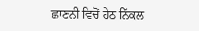ਛਾਣਨੀ ਵਿਚੋਂ ਹੇਠ ਨਿੱਕਲ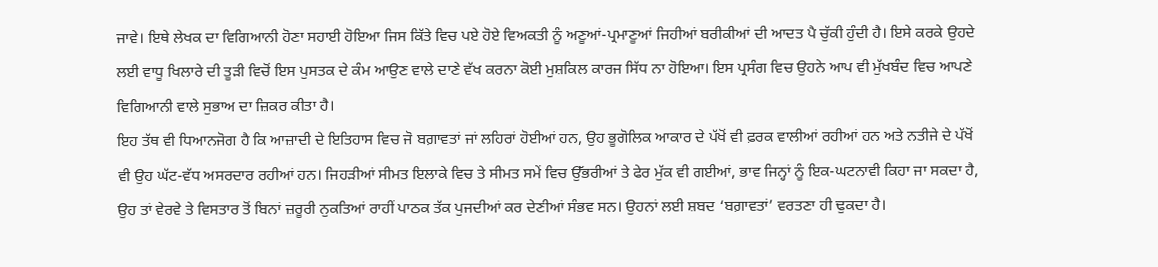ਜਾਵੇ। ਇਥੇ ਲੇਖਕ ਦਾ ਵਿਗਿਆਨੀ ਹੋਣਾ ਸਹਾਈ ਹੋਇਆ ਜਿਸ ਕਿੱਤੇ ਵਿਚ ਪਏ ਹੋਏ ਵਿਅਕਤੀ ਨੂੰ ਅਣੂਆਂ-ਪ੍ਰਮਾਣੂਆਂ ਜਿਹੀਆਂ ਬਰੀਕੀਆਂ ਦੀ ਆਦਤ ਪੈ ਚੁੱਕੀ ਹੁੰਦੀ ਹੈ। ਇਸੇ ਕਰਕੇ ਉਹਦੇ ਲਈ ਵਾਧੂ ਖਿਲਾਰੇ ਦੀ ਤੂੜੀ ਵਿਚੋਂ ਇਸ ਪੁਸਤਕ ਦੇ ਕੰਮ ਆਉਣ ਵਾਲੇ ਦਾਣੇ ਵੱਖ ਕਰਨਾ ਕੋਈ ਮੁਸ਼ਕਿਲ ਕਾਰਜ ਸਿੱਧ ਨਾ ਹੋਇਆ। ਇਸ ਪ੍ਰਸੰਗ ਵਿਚ ਉਹਨੇ ਆਪ ਵੀ ਮੁੱਖਬੰਦ ਵਿਚ ਆਪਣੇ ਵਿਗਿਆਨੀ ਵਾਲੇ ਸੁਭਾਅ ਦਾ ਜ਼ਿਕਰ ਕੀਤਾ ਹੈ।
ਇਹ ਤੱਥ ਵੀ ਧਿਆਨਜੋਗ ਹੈ ਕਿ ਆਜ਼ਾਦੀ ਦੇ ਇਤਿਹਾਸ ਵਿਚ ਜੋ ਬਗ਼ਾਵਤਾਂ ਜਾਂ ਲਹਿਰਾਂ ਹੋਈਆਂ ਹਨ, ਉਹ ਭੂਗੋਲਿਕ ਆਕਾਰ ਦੇ ਪੱਖੋਂ ਵੀ ਫ਼ਰਕ ਵਾਲੀਆਂ ਰਹੀਆਂ ਹਨ ਅਤੇ ਨਤੀਜੇ ਦੇ ਪੱਖੋਂ ਵੀ ਉਹ ਘੱਟ-ਵੱਧ ਅਸਰਦਾਰ ਰਹੀਆਂ ਹਨ। ਜਿਹੜੀਆਂ ਸੀਮਤ ਇਲਾਕੇ ਵਿਚ ਤੇ ਸੀਮਤ ਸਮੇਂ ਵਿਚ ਉੱਭਰੀਆਂ ਤੇ ਫੇਰ ਮੁੱਕ ਵੀ ਗਈਆਂ, ਭਾਵ ਜਿਨ੍ਹਾਂ ਨੂੰ ਇਕ-ਘਟਨਾਵੀ ਕਿਹਾ ਜਾ ਸਕਦਾ ਹੈ, ਉਹ ਤਾਂ ਵੇਰਵੇ ਤੇ ਵਿਸਤਾਰ ਤੋਂ ਬਿਨਾਂ ਜ਼ਰੂਰੀ ਨੁਕਤਿਆਂ ਰਾਹੀਂ ਪਾਠਕ ਤੱਕ ਪੁਜਦੀਆਂ ਕਰ ਦੇਣੀਆਂ ਸੰਭਵ ਸਨ। ਉਹਨਾਂ ਲਈ ਸ਼ਬਦ ‘ਬਗ਼ਾਵਤਾਂ’ ਵਰਤਣਾ ਹੀ ਢੁਕਦਾ ਹੈ।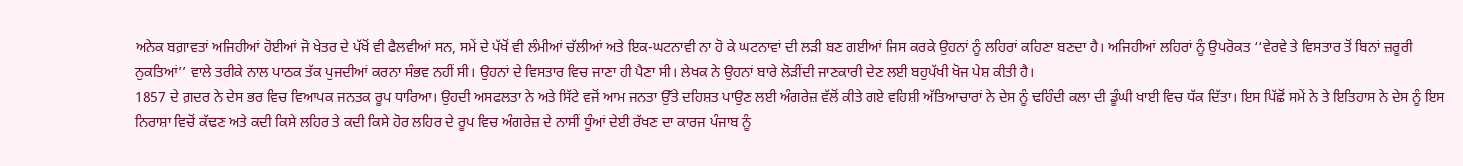ਅਨੇਕ ਬਗ਼ਾਵਤਾਂ ਅਜਿਹੀਆਂ ਹੋਈਆਂ ਜੋ ਖੇਤਰ ਦੇ ਪੱਖੋਂ ਵੀ ਫੈਲਵੀਆਂ ਸਨ, ਸਮੇਂ ਦੇ ਪੱਖੋਂ ਵੀ ਲੰਮੀਆਂ ਚੱਲੀਆਂ ਅਤੇ ਇਕ-ਘਟਨਾਵੀ ਨਾ ਹੋ ਕੇ ਘਟਨਾਵਾਂ ਦੀ ਲੜੀ ਬਣ ਗਈਆਂ ਜਿਸ ਕਰਕੇ ਉਹਨਾਂ ਨੂੰ ਲਹਿਰਾਂ ਕਹਿਣਾ ਬਣਦਾ ਹੈ। ਅਜਿਹੀਆਂ ਲਹਿਰਾਂ ਨੂੰ ਉਪਰੋਕਤ ‘‘ਵੇਰਵੇ ਤੇ ਵਿਸਤਾਰ ਤੋਂ ਬਿਨਾਂ ਜ਼ਰੂਰੀ ਨੁਕਤਿਆਂ’’ ਵਾਲੇ ਤਰੀਕੇ ਨਾਲ ਪਾਠਕ ਤੱਕ ਪੁਜਦੀਆਂ ਕਰਨਾ ਸੰਭਵ ਨਹੀਂ ਸੀ। ਉਹਨਾਂ ਦੇ ਵਿਸਤਾਰ ਵਿਚ ਜਾਣਾ ਹੀ ਪੈਣਾ ਸੀ। ਲੇਖਕ ਨੇ ਉਹਨਾਂ ਬਾਰੇ ਲੋੜੀਂਦੀ ਜਾਣਕਾਰੀ ਦੇਣ ਲਈ ਬਹੁਪੱਖੀ ਖੋਜ ਪੇਸ਼ ਕੀਤੀ ਹੈ।
1857 ਦੇ ਗ਼ਦਰ ਨੇ ਦੇਸ ਭਰ ਵਿਚ ਵਿਆਪਕ ਜਨਤਕ ਰੂਪ ਧਾਰਿਆ। ਉਹਦੀ ਅਸਫਲਤਾ ਨੇ ਅਤੇ ਸਿੱਟੇ ਵਜੋਂ ਆਮ ਜਨਤਾ ਉੱਤੇ ਦਹਿਸ਼ਤ ਪਾਉਣ ਲਈ ਅੰਗਰੇਜ਼ ਵੱਲੋਂ ਕੀਤੇ ਗਏ ਵਹਿਸ਼ੀ ਅੱਤਿਆਚਾਰਾਂ ਨੇ ਦੇਸ ਨੂੰ ਢਹਿੰਦੀ ਕਲਾ ਦੀ ਡੂੰਘੀ ਖਾਈ ਵਿਚ ਧੱਕ ਦਿੱਤਾ। ਇਸ ਪਿੱਛੋਂ ਸਮੇਂ ਨੇ ਤੇ ਇਤਿਹਾਸ ਨੇ ਦੇਸ ਨੂੰ ਇਸ ਨਿਰਾਸ਼ਾ ਵਿਚੋਂ ਕੱਢਣ ਅਤੇ ਕਦੀ ਕਿਸੇ ਲਹਿਰ ਤੇ ਕਦੀ ਕਿਸੇ ਹੋਰ ਲਹਿਰ ਦੇ ਰੂਪ ਵਿਚ ਅੰਗਰੇਜ਼ ਦੇ ਨਾਸੀਂ ਧੂੰਆਂ ਦੇਈ ਰੱਖਣ ਦਾ ਕਾਰਜ ਪੰਜਾਬ ਨੂੰ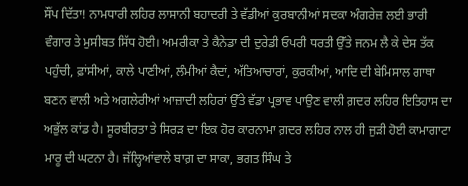ਸੌਂਪ ਦਿੱਤਾ! ਨਾਮਧਾਰੀ ਲਹਿਰ ਲਾਸਾਨੀ ਬਹਾਦਰੀ ਤੇ ਵੱਡੀਆਂ ਕੁਰਬਾਨੀਆਂ ਸਦਕਾ ਅੰਗਰੇਜ਼ ਲਈ ਭਾਰੀ ਵੰਗਾਰ ਤੇ ਮੁਸੀਬਤ ਸਿੱਧ ਹੋਈ। ਅਮਰੀਕਾ ਤੇ ਕੈਨੇਡਾ ਦੀ ਦੁਰੇਡੀ ਓਪਰੀ ਧਰਤੀ ਉੱਤੇ ਜਨਮ ਲੈ ਕੇ ਦੇਸ ਤੱਕ ਪਹੁੰਚੀ, ਫ਼ਾਂਸੀਆਂ, ਕਾਲੇ ਪਾਣੀਆਂ, ਲੰਮੀਆਂ ਕੈਦਾਂ, ਅੱਤਿਆਚਾਰਾਂ, ਕੁਰਕੀਆਂ, ਆਦਿ ਦੀ ਬੇਮਿਸਾਲ ਗਾਥਾ ਬਣਨ ਵਾਲੀ ਅਤੇ ਅਗਲੇਰੀਆਂ ਆਜ਼ਾਦੀ ਲਹਿਰਾਂ ਉੱਤੇ ਵੱਡਾ ਪ੍ਰਭਾਵ ਪਾਉਣ ਵਾਲੀ ਗ਼ਦਰ ਲਹਿਰ ਇਤਿਹਾਸ ਦਾ ਅਭੁੱਲ ਕਾਂਡ ਹੈ। ਸੂਰਬੀਰਤਾ ਤੇ ਸਿਰੜ ਦਾ ਇਕ ਹੋਰ ਕਾਰਨਾਮਾ ਗ਼ਦਰ ਲਹਿਰ ਨਾਲ ਹੀ ਜੁੜੀ ਹੋਈ ਕਾਮਾਗਾਟਾ ਮਾਰੂ ਦੀ ਘਟਨਾ ਹੈ। ਜੱਲ੍ਹਿਆਂਵਾਲੇ ਬਾਗ਼ ਦਾ ਸਾਕਾ, ਭਗਤ ਸਿੰਘ ਤੇ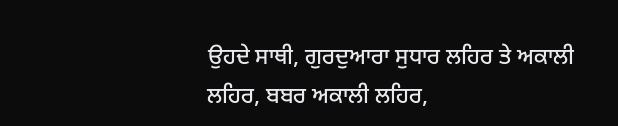ਉਹਦੇ ਸਾਥੀ, ਗੁਰਦੁਆਰਾ ਸੁਧਾਰ ਲਹਿਰ ਤੇ ਅਕਾਲੀ ਲਹਿਰ, ਬਬਰ ਅਕਾਲੀ ਲਹਿਰ,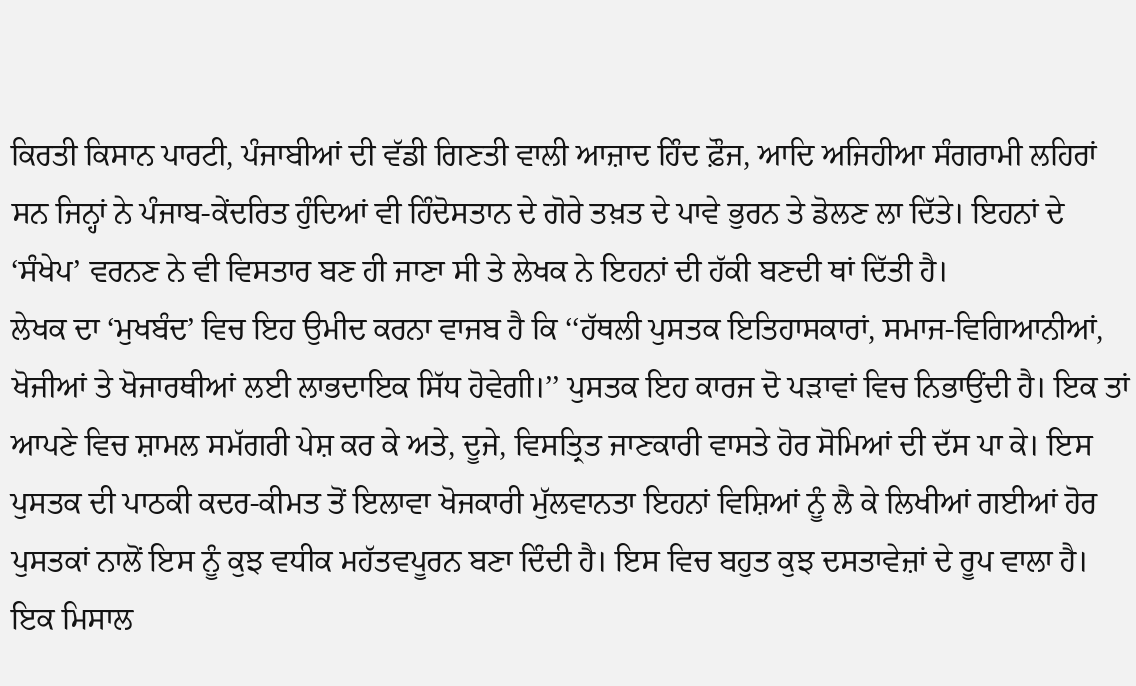ਕਿਰਤੀ ਕਿਸਾਨ ਪਾਰਟੀ, ਪੰਜਾਬੀਆਂ ਦੀ ਵੱਡੀ ਗਿਣਤੀ ਵਾਲੀ ਆਜ਼ਾਦ ਹਿੰਦ ਫ਼ੌਜ, ਆਦਿ ਅਜਿਹੀਆ ਸੰਗਰਾਮੀ ਲਹਿਰਾਂ ਸਨ ਜਿਨ੍ਹਾਂ ਨੇ ਪੰਜਾਬ-ਕੇਂਦਰਿਤ ਹੁੰਦਿਆਂ ਵੀ ਹਿੰਦੋਸਤਾਨ ਦੇ ਗੋਰੇ ਤਖ਼ਤ ਦੇ ਪਾਵੇ ਭੁਰਨ ਤੇ ਡੋਲਣ ਲਾ ਦਿੱਤੇ। ਇਹਨਾਂ ਦੇ ‘ਸੰਖੇਪ’ ਵਰਨਣ ਨੇ ਵੀ ਵਿਸਤਾਰ ਬਣ ਹੀ ਜਾਣਾ ਸੀ ਤੇ ਲੇਖਕ ਨੇ ਇਹਨਾਂ ਦੀ ਹੱਕੀ ਬਣਦੀ ਥਾਂ ਦਿੱਤੀ ਹੈ।
ਲੇਖਕ ਦਾ ‘ਮੁਖਬੰਦ’ ਵਿਚ ਇਹ ਉਮੀਦ ਕਰਨਾ ਵਾਜਬ ਹੈ ਕਿ ‘‘ਹੱਥਲੀ ਪੁਸਤਕ ਇਤਿਹਾਸਕਾਰਾਂ, ਸਮਾਜ-ਵਿਗਿਆਨੀਆਂ, ਖੋਜੀਆਂ ਤੇ ਖੋਜਾਰਥੀਆਂ ਲਈ ਲਾਭਦਾਇਕ ਸਿੱਧ ਹੋਵੇਗੀ।’’ ਪੁਸਤਕ ਇਹ ਕਾਰਜ ਦੋ ਪੜਾਵਾਂ ਵਿਚ ਨਿਭਾਉਂਦੀ ਹੈ। ਇਕ ਤਾਂ ਆਪਣੇ ਵਿਚ ਸ਼ਾਮਲ ਸਮੱਗਰੀ ਪੇਸ਼ ਕਰ ਕੇ ਅਤੇ, ਦੂਜੇ, ਵਿਸਤ੍ਰਿਤ ਜਾਣਕਾਰੀ ਵਾਸਤੇ ਹੋਰ ਸੋਮਿਆਂ ਦੀ ਦੱਸ ਪਾ ਕੇ। ਇਸ ਪੁਸਤਕ ਦੀ ਪਾਠਕੀ ਕਦਰ-ਕੀਮਤ ਤੋਂ ਇਲਾਵਾ ਖੋਜਕਾਰੀ ਮੁੱਲਵਾਨਤਾ ਇਹਨਾਂ ਵਿਸ਼ਿਆਂ ਨੂੰ ਲੈ ਕੇ ਲਿਖੀਆਂ ਗਈਆਂ ਹੋਰ ਪੁਸਤਕਾਂ ਨਾਲੋਂ ਇਸ ਨੂੰ ਕੁਝ ਵਧੀਕ ਮਹੱਤਵਪੂਰਨ ਬਣਾ ਦਿੰਦੀ ਹੈ। ਇਸ ਵਿਚ ਬਹੁਤ ਕੁਝ ਦਸਤਾਵੇਜ਼ਾਂ ਦੇ ਰੂਪ ਵਾਲਾ ਹੈ। ਇਕ ਮਿਸਾਲ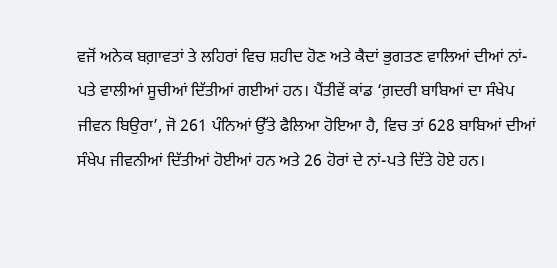ਵਜੋਂ ਅਨੇਕ ਬਗ਼ਾਵਤਾਂ ਤੇ ਲਹਿਰਾਂ ਵਿਚ ਸ਼ਹੀਦ ਹੋਣ ਅਤੇ ਕੈਦਾਂ ਭੁਗਤਣ ਵਾਲਿਆਂ ਦੀਆਂ ਨਾਂ-ਪਤੇ ਵਾਲੀਆਂ ਸੂਚੀਆਂ ਦਿੱਤੀਆਂ ਗਈਆਂ ਹਨ। ਪੈਂਤੀਵੇਂ ਕਾਂਡ ‘ਗ਼ਦਰੀ ਬਾਬਿਆਂ ਦਾ ਸੰਖੇਪ ਜੀਵਨ ਬਿਉਰਾ’, ਜੋ 261 ਪੰਨਿਆਂ ਉੱਤੇ ਫੈਲਿਆ ਹੋਇਆ ਹੈ, ਵਿਚ ਤਾਂ 628 ਬਾਬਿਆਂ ਦੀਆਂ ਸੰਖੇਪ ਜੀਵਨੀਆਂ ਦਿੱਤੀਆਂ ਹੋਈਆਂ ਹਨ ਅਤੇ 26 ਹੋਰਾਂ ਦੇ ਨਾਂ-ਪਤੇ ਦਿੱਤੇ ਹੋਏ ਹਨ।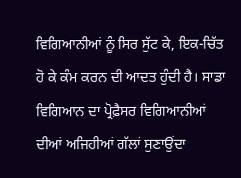ਵਿਗਿਆਨੀਆਂ ਨੂੰ ਸਿਰ ਸੁੱਟ ਕੇ, ਇਕ-ਚਿੱਤ ਹੋ ਕੇ ਕੰਮ ਕਰਨ ਦੀ ਆਦਤ ਹੁੰਦੀ ਹੈ। ਸਾਡਾ ਵਿਗਿਆਨ ਦਾ ਪ੍ਰੋਫ਼ੈਸਰ ਵਿਗਿਆਨੀਆਂ ਦੀਆਂ ਅਜਿਹੀਆਂ ਗੱਲਾਂ ਸੁਣਾਉਂਦਾ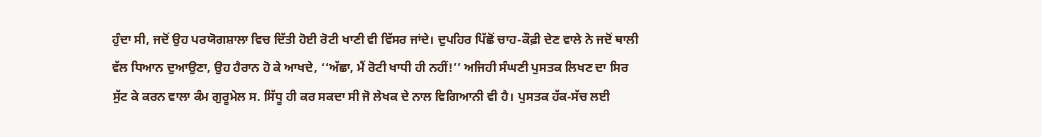ਹੁੰਦਾ ਸੀ, ਜਦੋਂ ਉਹ ਪਰਯੋਗਸ਼ਾਲਾ ਵਿਚ ਦਿੱਤੀ ਹੋਈ ਰੋਟੀ ਖਾਣੀ ਵੀ ਵਿੱਸਰ ਜਾਂਦੇ। ਦੁਪਹਿਰ ਪਿੱਛੋਂ ਚਾਹ-ਕੌਫ਼ੀ ਦੇਣ ਵਾਲੇ ਨੇ ਜਦੋਂ ਥਾਲੀ ਵੱਲ ਧਿਆਨ ਦੁਆਉਣਾ, ਉਹ ਹੈਰਾਨ ਹੋ ਕੇ ਆਖਦੇ, ‘‘ਅੱਛਾ, ਮੈਂ ਰੋਟੀ ਖਾਧੀ ਹੀ ਨਹੀਂ!’’ ਅਜਿਹੀ ਸੰਘਣੀ ਪੁਸਤਕ ਲਿਖਣ ਦਾ ਸਿਰ ਸੁੱਟ ਕੇ ਕਰਨ ਵਾਲਾ ਕੰਮ ਗੁਰੂਮੇਲ ਸ. ਸਿੱਧੂ ਹੀ ਕਰ ਸਕਦਾ ਸੀ ਜੋ ਲੇਖਕ ਦੇ ਨਾਲ ਵਿਗਿਆਨੀ ਵੀ ਹੈ। ਪੁਸਤਕ ਹੱਕ-ਸੱਚ ਲਈ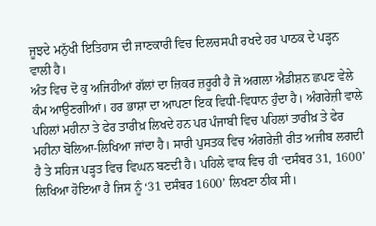ਜੂਝਦੇ ਮਨੁੱਖੀ ਇਤਿਹਾਸ ਦੀ ਜਾਣਕਾਰੀ ਵਿਚ ਦਿਲਚਸਪੀ ਰਖਦੇ ਹਰ ਪਾਠਕ ਦੇ ਪੜ੍ਹਨ ਵਾਲੀ ਹੈ।
ਅੰਤ ਵਿਚ ਦੋ ਕੁ ਅਜਿਹੀਆਂ ਗੱਲਾਂ ਦਾ ਜ਼ਿਕਰ ਜ਼ਰੂਰੀ ਹੈ ਜੋ ਅਗਲਾ ਐਡੀਸ਼ਨ ਛਪਣ ਵੇਲੇ ਕੰਮ ਆਉਣਗੀਆਂ। ਹਰ ਭਾਸ਼ਾ ਦਾ ਆਪਣਾ ਇਕ ਵਿਧੀ-ਵਿਧਾਨ ਹੁੰਦਾ ਹੈ। ਅੰਗਰੇਜ਼ੀ ਵਾਲੇ ਪਹਿਲਾਂ ਮਹੀਨਾ ਤੇ ਫੇਰ ਤਾਰੀਖ਼ ਲਿਖਦੇ ਹਨ ਪਰ ਪੰਜਾਬੀ ਵਿਚ ਪਹਿਲਾਂ ਤਾਰੀਖ਼ ਤੇ ਫੇਰ ਮਹੀਨਾ ਬੋਲਿਆ-ਲਿਖਿਆ ਜਾਂਦਾ ਹੈ। ਸਾਰੀ ਪੁਸਤਕ ਵਿਚ ਅੰਗਰੇਜ਼ੀ ਰੀਤ ਅਜੀਬ ਲਗਦੀ ਹੈ ਤੇ ਸਹਿਜ ਪੜ੍ਹਤ ਵਿਚ ਵਿਘਨ ਬਣਦੀ ਹੈ। ਪਹਿਲੇ ਵਾਕ ਵਿਚ ਹੀ ‘ਦਸੰਬਰ 31, 1600’ ਲਿਖਿਆ ਹੋਇਆ ਹੈ ਜਿਸ ਨੂੰ ‘31 ਦਸੰਬਰ 1600’ ਲਿਖਣਾ ਠੀਕ ਸੀ।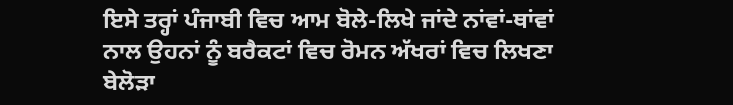ਇਸੇ ਤਰ੍ਹਾਂ ਪੰਜਾਬੀ ਵਿਚ ਆਮ ਬੋਲੇ-ਲਿਖੇ ਜਾਂਦੇ ਨਾਂਵਾਂ-ਥਾਂਵਾਂ ਨਾਲ ਉਹਨਾਂ ਨੂੰ ਬਰੈਕਟਾਂ ਵਿਚ ਰੋਮਨ ਅੱਖਰਾਂ ਵਿਚ ਲਿਖਣਾ ਬੇਲੋੜਾ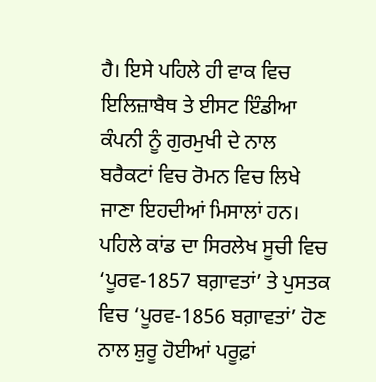ਹੈ। ਇਸੇ ਪਹਿਲੇ ਹੀ ਵਾਕ ਵਿਚ ਇਲਿਜ਼ਾਬੈਥ ਤੇ ਈਸਟ ਇੰਡੀਆ ਕੰਪਨੀ ਨੂੰ ਗੁਰਮੁਖੀ ਦੇ ਨਾਲ ਬਰੈਕਟਾਂ ਵਿਚ ਰੋਮਨ ਵਿਚ ਲਿਖੇ ਜਾਣਾ ਇਹਦੀਆਂ ਮਿਸਾਲਾਂ ਹਨ। ਪਹਿਲੇ ਕਾਂਡ ਦਾ ਸਿਰਲੇਖ ਸੂਚੀ ਵਿਚ ‘ਪੂਰਵ-1857 ਬਗ਼ਾਵਤਾਂ’ ਤੇ ਪੁਸਤਕ ਵਿਚ ‘ਪੂਰਵ-1856 ਬਗ਼ਾਵਤਾਂ’ ਹੋਣ ਨਾਲ ਸ਼ੁਰੂ ਹੋਈਆਂ ਪਰੂਫ਼ਾਂ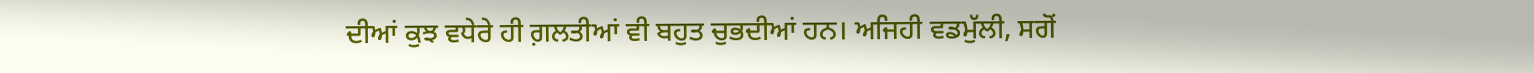ਦੀਆਂ ਕੁਝ ਵਧੇਰੇ ਹੀ ਗ਼ਲਤੀਆਂ ਵੀ ਬਹੁਤ ਚੁਭਦੀਆਂ ਹਨ। ਅਜਿਹੀ ਵਡਮੁੱਲੀ, ਸਗੋਂ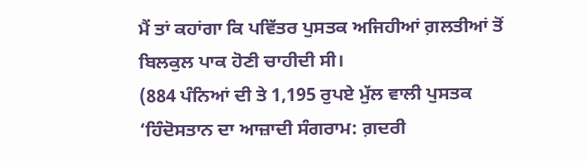ਮੈਂ ਤਾਂ ਕਹਾਂਗਾ ਕਿ ਪਵਿੱਤਰ ਪੁਸਤਕ ਅਜਿਹੀਆਂ ਗ਼ਲਤੀਆਂ ਤੋਂ ਬਿਲਕੁਲ ਪਾਕ ਹੋਣੀ ਚਾਹੀਦੀ ਸੀ।
(884 ਪੰਨਿਆਂ ਦੀ ਤੇ 1,195 ਰੁਪਏ ਮੁੱਲ ਵਾਲੀ ਪੁਸਤਕ ‘ਹਿੰਦੋਸਤਾਨ ਦਾ ਆਜ਼ਾਦੀ ਸੰਗਰਾਮ: ਗ਼ਦਰੀ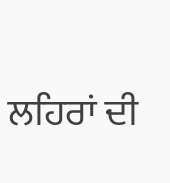ਲਹਿਰਾਂ ਦੀ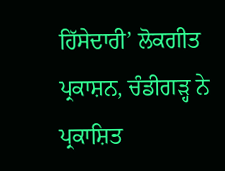ਹਿੱਸੇਦਾਰੀ’ ਲੋਕਗੀਤ ਪ੍ਰਕਾਸ਼ਨ, ਚੰਡੀਗੜ੍ਹ ਨੇ ਪ੍ਰਕਾਸ਼ਿਤ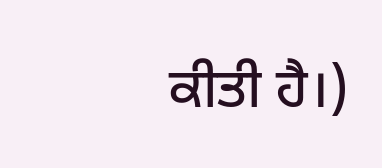ਕੀਤੀ ਹੈ।)